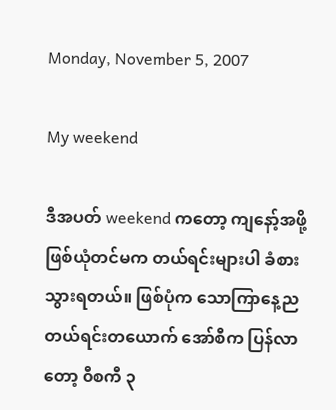Monday, November 5, 2007

My weekend

ဒီအပတ် weekend ကတော့ ကျနော့်အဖို့ ဖြစ်ယုံတင်မက တယ်ရင်းများပါ ခံစားသွားရတယ်။ ဖြစ်ပုံက သောကြာနေ့ည တယ်ရင်းတယောက် အော်စီက ပြန်လာတော့ ၀ီစကီ ၃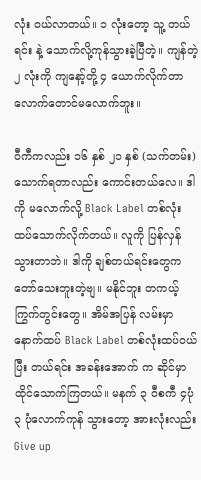လုံး ၀ယ်လာတယ်။ ၁ လုံးတော့ သူ့ တယ်ရင်း နဲ့ သောက်လို့ကုန်သွားခဲ့ပြီတဲ့။ ကျန်တဲ့ ၂ လုံးကို ကျနော့်တို့ ၄ ယောက်လိုက်တာ လောက်တောင်မလောက်ဘူး။

၀ီကီကလည်း ၁၆ နှစ် ၂၁ နှစ် (သက်တမ်း) သောက်ရတာလည်း ကောင်းတယ်လေ။ ဒါကို မလောက်လို့ Black Label တစ်လုံး ထပ်သောက်လိုက်တယ်။ လူကို ပြန်လှန်သွားတာဘဲ။ ဒါကို ချစ်တယ်ရင်းတွေက တော်သေးဘူးတဲ့ဗျ။ မနိုင်ဘူး တကယ့် ကြွက်တွင်းတွေ။ အိမ်အပြန် လမ်းမှာ နောက်ထပ် Black Label တစ်လုံးထပ်ဝယ်ပြီး တယ်ရင်း အခန်းအောက် က ဆိုင်မှာ ထိုင်သောက်ကြတယ်။ မနက် ၃ ၀ီစကီ ၄ပုံ ၃ ပုံလောက်ကုန် သွားတော့ အားလုံးလည်း Give up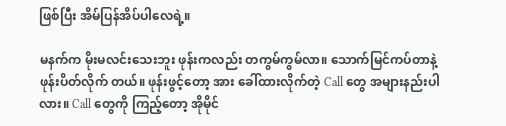ဖြစ်ပြီး အိမ်ပြန်အိပ်ပါလေရဲ့။

မနက်က မိုးမလင်းသေးဘူး ဖုန်းကလည်း တကွမ်ကွမ်လာ။ သောက်မြင်ကပ်တာနဲ့ ဖုန်းပိတ်လိုက် တယ်။ ဖုန်းဖွင့်တော့ အား ခေါ်ထားလိုက်တဲ့ Call တွေ အများနည်းပါလား။ Call တွေကို ကြည့်တော့ အိုမိုင်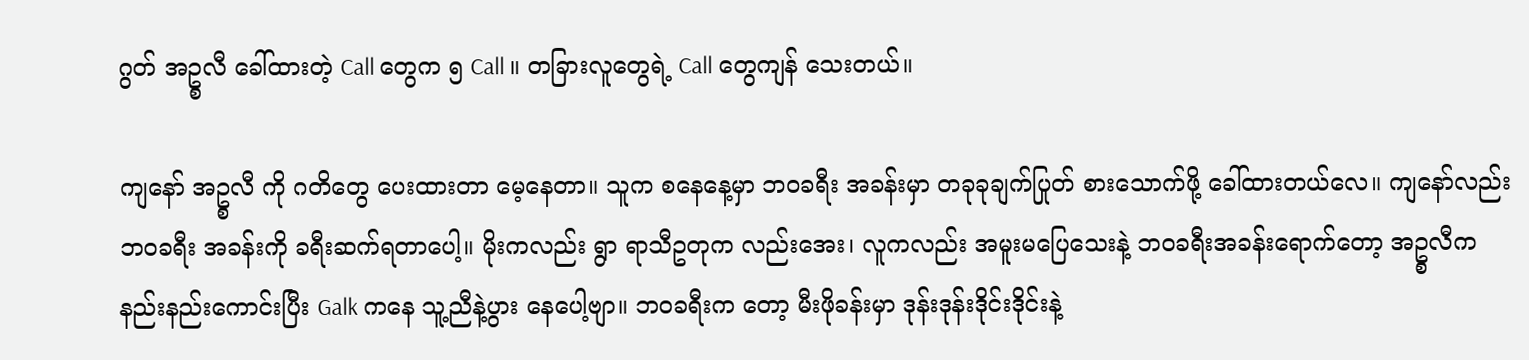ဂွတ် အဥ္စလီ ခေါ်ထားတဲ့ Call တွေက ၅ Call ။ တခြားလူတွေရဲ့ Call တွေကျန် သေးတယ်။

ကျနော် အဥ္စလီ ကို ဂတိတွေ ပေးထားတာ မေ့နေတာ။ သူက စနေနေ့မှာ ဘဝခရီး အခန်းမှာ တခုခုချက်ပြုတ် စားသောက်ဖို့ ခေါ်ထားတယ်လေ။ ကျနော်လည်း ဘဝခရီး အခန်းကို ခရီးဆက်ရတာပေါ့။ မိုးကလည်း ရွာ ရာသီဥတုက လည်းအေး၊ လူကလည်း အမူးမပြေသေးနဲ့ ဘဝခရီးအခန်းရောက်တော့ အဥ္စလီက နည်းနည်းကောင်းပြီး Galk ကနေ သူ့ညီနဲ့ပွား နေပေါ့ဗျာ။ ဘဝခရီးက တော့ မီးဖိုခန်းမှာ ဒုန်းဒုန်းဒိုင်းဒိုင်းနဲ့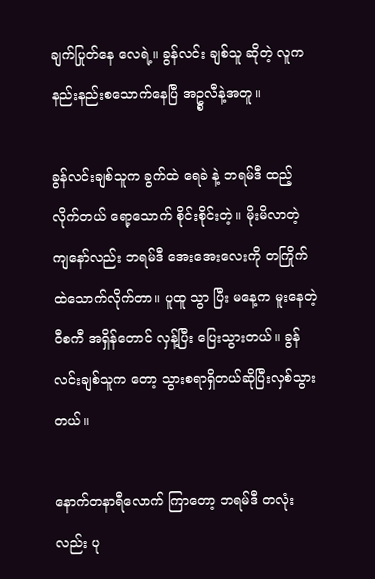ချက်ပြုတ်နေ လေရဲ့။ ခွန်လင်း ချစ်သူ ဆိုတဲ့ လူက နည်းနည်းစသောက်နေပြီ အဥ္စလီနဲ့အတူ။

ခွန်လင်းချစ်သူက ခွက်ထဲ ရေခဲ နဲ့ ဘရမ်ဒီ ထည့်လိုက်တယ် ရော့သောက် စိုင်းစိုင်းတဲ့။ မိုးမိလာတဲ့ ကျနော်လည်း ဘရမ်ဒီ အေးအေးလေးကို တကြိုက်ထဲသောက်လိုက်တာ။ ပူထူ သွာ ပြီး မနေ့က မူးနေတဲ့ ၀ီစကီ အရှိန်တောင် လှန့်ပြီး ပြေးသွားတယ်။ ခွန်လင်းချစ်သူက တော့ သွားစရာရှိတယ်ဆိုပြီးလှစ်သွားတယ်။

နောက်တနာရီလောက် ကြာတော့ ဘရမ်ဒီ တလုံးလည်း ပု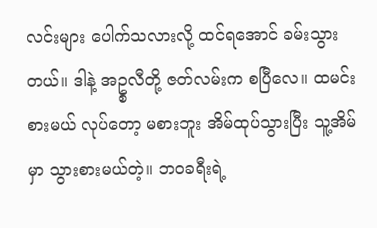လင်းများ ပေါက်သလားလို့ ထင်ရအောင် ခမ်းသွားတယ်။ ဒါနဲ့ အဥ္စလီတို့ ဇတ်လမ်းက စပြီလေ။ ထမင်းစားမယ် လုပ်တော့ မစားဘူး အိမ်ထုပ်သွားပြီး သူ့အိမ်မှာ သွားစားမယ်တဲ့။ ဘဝခရီးရဲ့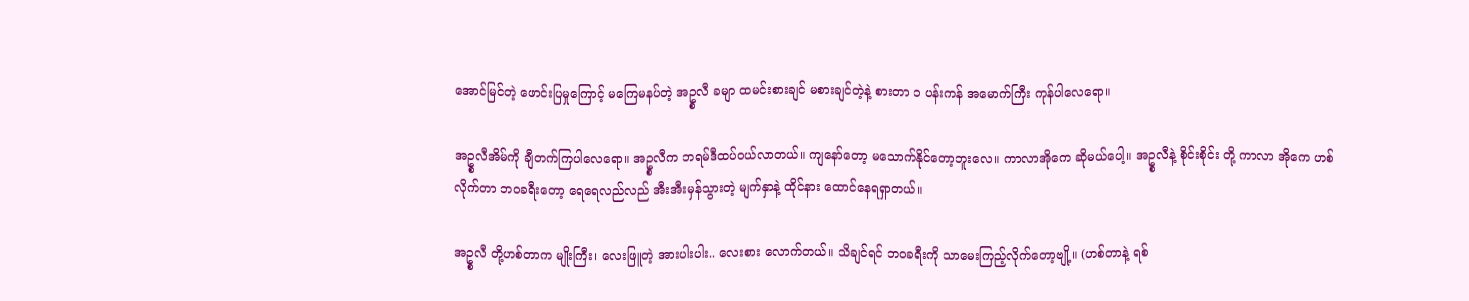အောင်မြင်တဲ့ ဖောင်းပြမှုကြောင့် မကြေမနပ်တဲ့ အဥ္စလီ ခမျာ ထမင်းစားချင် မစားချင်တဲ့နဲ့ စားတာ ၁ ပန်းကန် အမောက်ကြီး ကုန်ပါလေရော။

အဥ္စလီအိမ်ကို ချီတက်ကြပါလေရော။ အဥ္စလီက ဘရမ်ဒီထပ်ဝယ်လာတယ်။ ကျနော်တော့ မသောက်နိုင်တော့ဘူးလေ။ ကာလာအိုကေ ဆိုမယ်ပေါ့။ အဥ္စလီနဲ့ စိုင်းစိုင်း တို့ ကာလာ အိုကေ ဟစ်လိုက်တာ ဘဝခရီးတော့ ရေရေလည်လည် အီးအီးမှန်သွားတဲ့ မျက်နှာနဲ့ ထိုင်နား ထောင်နေရရှာတယ်။

အဥ္စလီ တို့ဟစ်တာက မျိုးကြီး၊ လေးဖြူတဲ့ အားပါးပါး.. လေးစား လောက်တယ်။ သိချင်ရင် ဘဝခရီးကို သာမေးကြည့်လိုက်တော့ဗျို့။ (ဟစ်တာနဲ့ ရစ်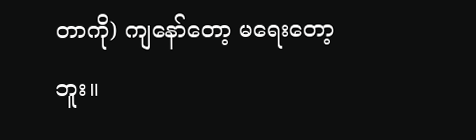တာကို) ကျနော်တော့ မရေးတော့ ဘူး။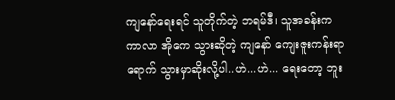ကျနော်ရေးရင် သူတိုက်တဲ့ ဘရမ်ဒီ၊ သူအခန်းက ကာလာ အိုကေ သွားဆိုတဲ့ ကျနော် ကျေးဇူးကန်းရာရောက် သွားမှာဆိုးလို့ပါ..ဟဲ...ဟဲ... ရေးတော့ ဘူး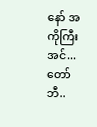နော် အကိုကြီးအင်... တော်ဘီ..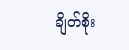ချိတ်စိုး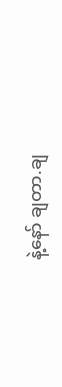နဲ့နော် ချတာ.ချ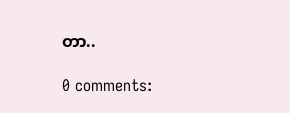တာ..

0 comments: